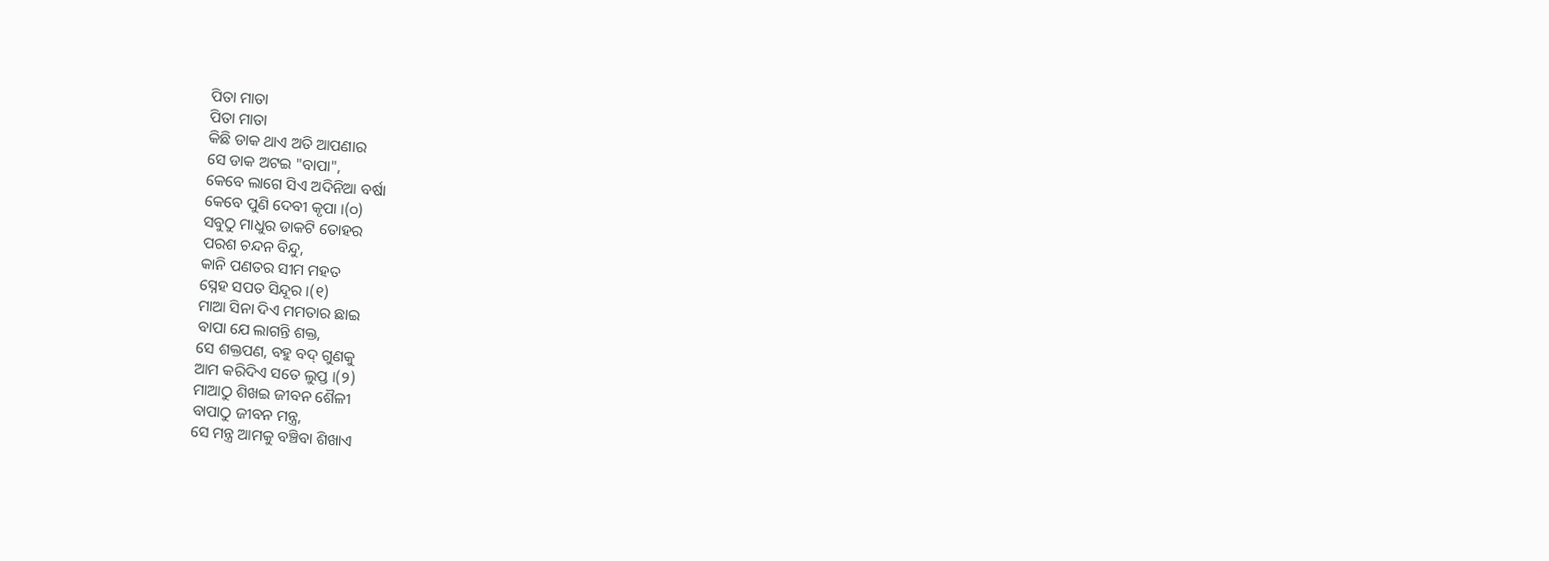ପିତା ମାତା
ପିତା ମାତା
କିଛି ଡାକ ଥାଏ ଅତି ଆପଣାର
ସେ ଡାକ ଅଟଇ "ବାପା",
କେବେ ଲାଗେ ସିଏ ଅଦିନିଆ ବର୍ଷା
କେବେ ପୁଣି ଦେବୀ କୃପା ।(୦)
ସବୁଠୁ ମାଧୁର ଡାକଟି ତୋହର
ପରଶ ଚନ୍ଦନ ବିନ୍ଦୁ,
କାନି ପଣତର ସୀମ ମହତ
ସ୍ନେହ ସପତ ସିନ୍ଦୂର ।(୧)
ମାଆ ସିନା ଦିଏ ମମତାର ଛାଇ
ବାପା ଯେ ଲାଗନ୍ତି ଶକ୍ତ,
ସେ ଶକ୍ତପଣ, ବହୁ ବଦ୍ ଗୁଣକୁ
ଆମ କରିଦିଏ ସତେ ଲୁପ୍ତ ।(୨)
ମାଆଠୁ ଶିଖଇ ଜୀବନ ଶୈଳୀ
ବାପାଠୁ ଜୀବନ ମନ୍ତ୍ର,
ସେ ମନ୍ତ୍ର ଆମକୁ ବଞ୍ଚିବା ଶିଖାଏ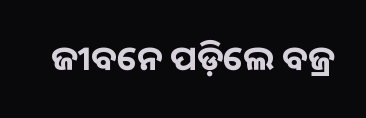ଜୀବନେ ପଡ଼ିଲେ ବଜ୍ର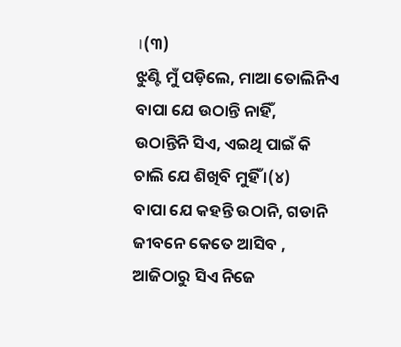।(୩)
ଝୁଣ୍ଟି ମୁଁ ପଡ଼ିଲେ, ମାଆ ତୋଲିନିଏ
ବାପା ଯେ ଉଠାନ୍ତି ନାହିଁ,
ଉଠାନ୍ତିନି ସିଏ, ଏଇଥି ପାଇଁ କି
ଚାଲି ଯେ ଶିଖିବି ମୁହିଁ ।(୪)
ବାପା ଯେ କହନ୍ତି ଉଠାନି, ଗଡାନି
ଜୀବନେ କେତେ ଆସିବ ,
ଆଜିଠାରୁ ସିଏ ନିଜେ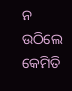ନ ଉଠିଲେ
କେମିତି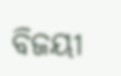ବିଜୟୀ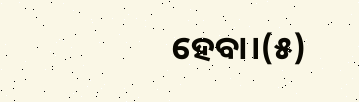ହେବା।(୫)